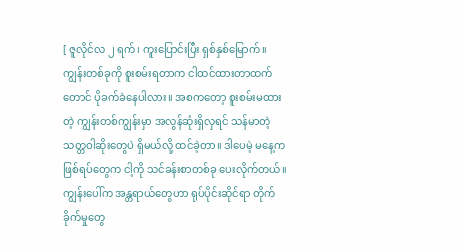[ ဇူလိုင်လ ၂ ရက်၊ ကူးပြောင်းပြီး ရှစ်နှစ်မြောက်။
ကျွန်းတစ်ခုကို စူးစမ်းရတာက ငါထင်ထားတာထက်တောင် ပိုခက်ခဲနေပါလား။ အစကတော့ စူးစမ်းမထားတဲ့ ကျွန်းတစ်ကျွန်းမှာ အလွန်ဆုံးရှိလှရင် သန်မာတဲ့ သတ္တဝါဆိုးတွေပဲ ရှိမယ်လို့ ထင်ခဲ့တာ။ ဒါပေမဲ့ မနေ့က ဖြစ်ရပ်တွေက ငါ့ကို သင်ခန်းစာတစ်ခု ပေးလိုက်တယ်။
ကျွန်းပေါ်က အန္တရာယ်တွေဟာ ရုပ်ပိုင်းဆိုင်ရာ တိုက်ခိုက်မှုတွေ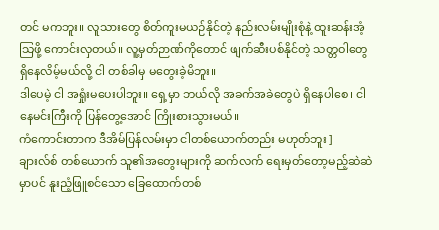တင် မကဘူး။ လူသားတွေ စိတ်ကူးမယဉ်နိုင်တဲ့ နည်းလမ်းမျိုးစုံနဲ့ ထူးဆန်းအံ့သြဖို့ ကောင်းလှတယ်။ လူ့မှတ်ဉာဏ်ကိုတောင် ဖျက်ဆီးပစ်နိုင်တဲ့ သတ္တဝါတွေ ရှိနေလိမ့်မယ်လို့ ငါ တစ်ခါမှ မတွေးခဲ့မိဘူး။
ဒါပေမဲ့ ငါ အရှုံးမပေးပါဘူး။ ရှေ့မှာ ဘယ်လို အခက်အခဲတွေပဲ ရှိနေပါစေ၊ ငါ နေမင်းကြီးကို ပြန်တွေ့အောင် ကြိုးစားသွားမယ်။
ကံကောင်းတာက ဒီအိမ်ပြန်လမ်းမှာ ငါတစ်ယောက်တည်း မဟုတ်ဘူး ]
ချားလ်စ် တစ်ယောက် သူ၏အတွေးများကို ဆက်လက် ရေးမှတ်တော့မည့်ဆဲဆဲမှာပင် နူးညံ့ဖြူစင်သော ခြေထောက်တစ်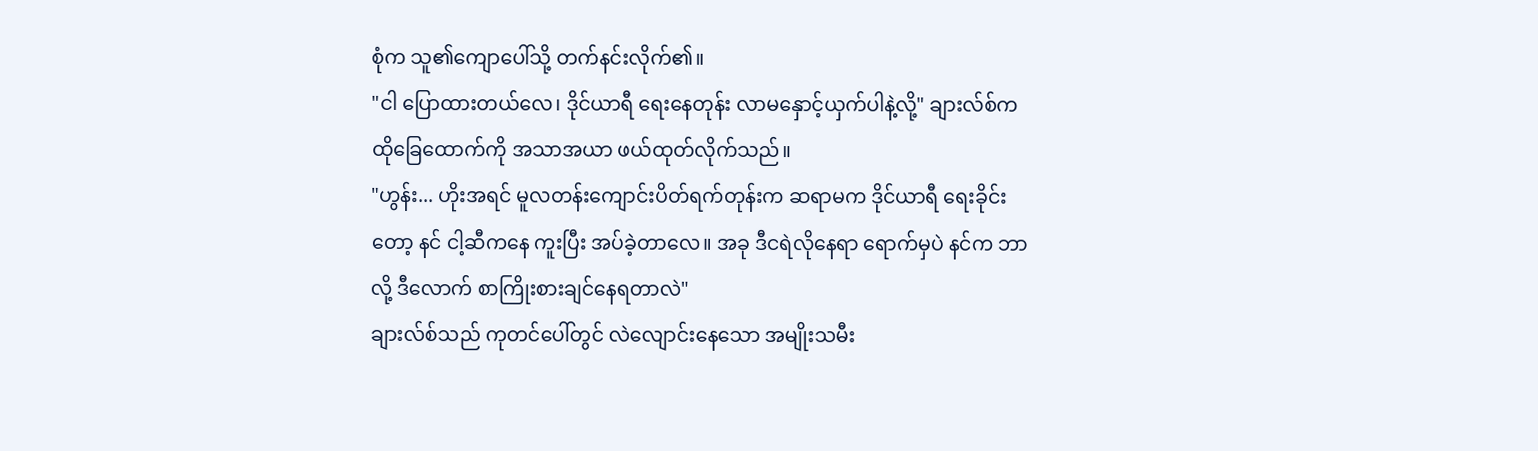စုံက သူ၏ကျောပေါ်သို့ တက်နင်းလိုက်၏။
"ငါ ပြောထားတယ်လေ၊ ဒိုင်ယာရီ ရေးနေတုန်း လာမနှောင့်ယှက်ပါနဲ့လို့" ချားလ်စ်က ထိုခြေထောက်ကို အသာအယာ ဖယ်ထုတ်လိုက်သည်။
"ဟွန်း... ဟိုးအရင် မူလတန်းကျောင်းပိတ်ရက်တုန်းက ဆရာမက ဒိုင်ယာရီ ရေးခိုင်းတော့ နင် ငါ့ဆီကနေ ကူးပြီး အပ်ခဲ့တာလေ။ အခု ဒီငရဲလိုနေရာ ရောက်မှပဲ နင်က ဘာလို့ ဒီလောက် စာကြိုးစားချင်နေရတာလဲ"
ချားလ်စ်သည် ကုတင်ပေါ်တွင် လဲလျောင်းနေသော အမျိုးသမီး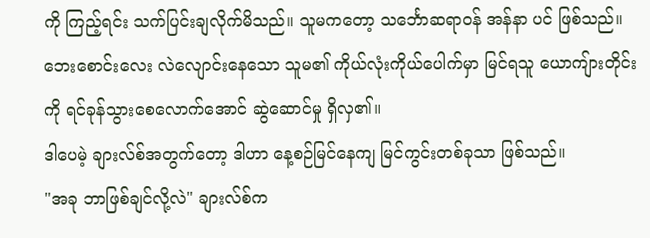ကို ကြည့်ရင်း သက်ပြင်းချလိုက်မိသည်။ သူမကတော့ သင်္ဘောဆရာဝန် အန်နာ ပင် ဖြစ်သည်။
ဘေးစောင်းလေး လဲလျောင်းနေသော သူမ၏ ကိုယ်လုံးကိုယ်ပေါက်မှာ မြင်ရသူ ယောကျ်ားတိုင်းကို ရင်ခုန်သွားစေလောက်အောင် ဆွဲဆောင်မှု ရှိလှ၏။
ဒါပေမဲ့ ချားလ်စ်အတွက်တော့ ဒါဟာ နေ့စဉ်မြင်နေကျ မြင်ကွင်းတစ်ခုသာ ဖြစ်သည်။
"အခု ဘာဖြစ်ချင်လို့လဲ" ချားလ်စ်က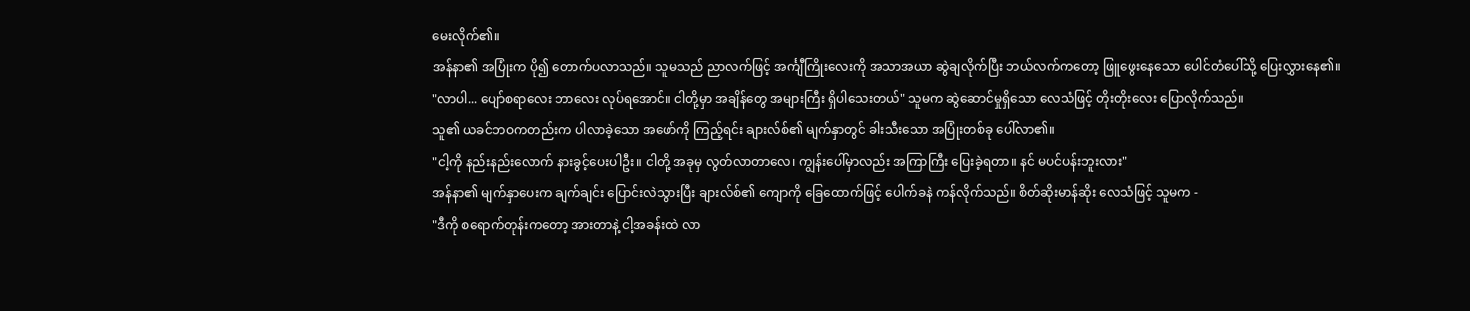မေးလိုက်၏။
အန်နာ၏ အပြုံးက ပို၍ တောက်ပလာသည်။ သူမသည် ညာလက်ဖြင့် အင်္ကျီကြိုးလေးကို အသာအယာ ဆွဲချလိုက်ပြီး ဘယ်လက်ကတော့ ဖြူဖွေးနေသော ပေါင်တံပေါ်သို့ ပြေးလွှားနေ၏။
"လာပါ... ပျော်စရာလေး ဘာလေး လုပ်ရအောင်။ ငါတို့မှာ အချိန်တွေ အများကြီး ရှိပါသေးတယ်" သူမက ဆွဲဆောင်မှုရှိသော လေသံဖြင့် တိုးတိုးလေး ပြောလိုက်သည်။
သူ၏ ယခင်ဘဝကတည်းက ပါလာခဲ့သော အဖော်ကို ကြည့်ရင်း ချားလ်စ်၏ မျက်နှာတွင် ခါးသီးသော အပြုံးတစ်ခု ပေါ်လာ၏။
"ငါ့ကို နည်းနည်းလောက် နားခွင့်ပေးပါဦး။ ငါတို့ အခုမှ လွတ်လာတာလေ၊ ကျွန်းပေါ်မှာလည်း အကြာကြီး ပြေးခဲ့ရတာ။ နင် မပင်ပန်းဘူးလား"
အန်နာ၏ မျက်နှာပေးက ချက်ချင်း ပြောင်းလဲသွားပြီး ချားလ်စ်၏ ကျောကို ခြေထောက်ဖြင့် ပေါက်ခနဲ ကန်လိုက်သည်။ စိတ်ဆိုးမာန်ဆိုး လေသံဖြင့် သူမက -
"ဒီကို စရောက်တုန်းကတော့ အားတာနဲ့ ငါ့အခန်းထဲ လာ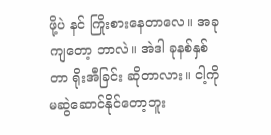ဖို့ပဲ နင် ကြိုးစားနေတာလေ။ အခုကျတော့ ဘာလဲ။ အဲဒါ ခုနစ်နှစ်တာ ရိုးအီခြင်း ဆိုတာလား။ ငါ့ကို မဆွဲဆောင်နိုင်တော့ဘူး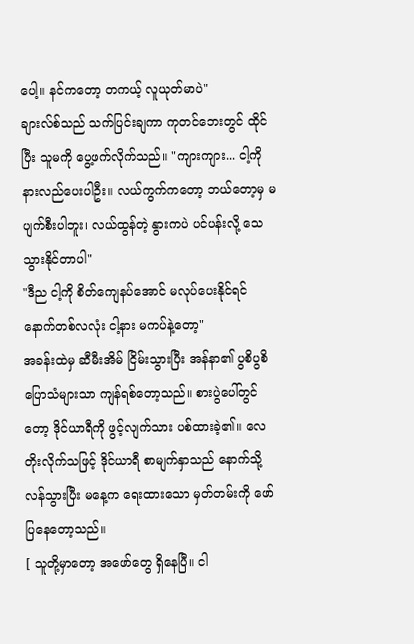ပေါ့။ နင်ကတော့ တကယ့် လူယုတ်မာပဲ"
ချားလ်စ်သည် သက်ပြင်းချကာ ကုတင်ဘေးတွင် ထိုင်ပြီး သူမကို ပွေ့ဖက်လိုက်သည်။ "ကျားကျား... ငါ့ကို နားလည်ပေးပါဦး။ လယ်ကွက်ကတော့ ဘယ်တော့မှ မပျက်စီးပါဘူး၊ လယ်ထွန်တဲ့ နွားကပဲ ပင်ပန်းလို့ သေသွားနိုင်တာပါ"
"ဒီည ငါ့ကို စိတ်ကျေနပ်အောင် မလုပ်ပေးနိုင်ရင် နောက်တစ်လလုံး ငါ့နား မကပ်နဲ့တော့"
အခန်းထဲမှ ဆီမီးအိမ် ငြိမ်းသွားပြီး အန်နာ၏ ပွစိပွစိ ပြောသံများသာ ကျန်ရစ်တော့သည်။ စားပွဲပေါ်တွင်တော့ ဒိုင်ယာရီကို ဖွင့်လျက်သား ပစ်ထားခဲ့၏။ လေတိုးလိုက်သဖြင့် ဒိုင်ယာရီ စာမျက်နှာသည် နောက်သို့ လန်သွားပြီး မနေ့က ရေးထားသော မှတ်တမ်းကို ဖော်ပြနေတော့သည်။
[ သူတို့မှာတော့ အဖော်တွေ ရှိနေပြီ။ ငါ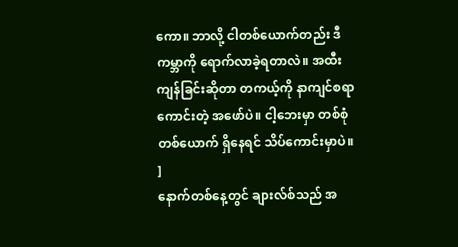ကော။ ဘာလို့ ငါတစ်ယောက်တည်း ဒီကမ္ဘာကို ရောက်လာခဲ့ရတာလဲ။ အထီးကျန်ခြင်းဆိုတာ တကယ့်ကို နာကျင်စရာကောင်းတဲ့ အဖော်ပဲ။ ငါ့ဘေးမှာ တစ်စုံတစ်ယောက် ရှိနေရင် သိပ်ကောင်းမှာပဲ။ ]
နောက်တစ်နေ့တွင် ချားလ်စ်သည် အ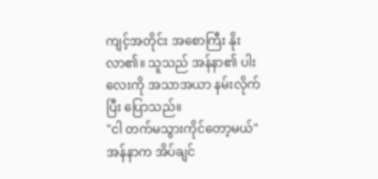ကျင့်အတိုင်း အစောကြီး နိုးလာ၏။ သူသည် အန်နာ၏ ပါးလေးကို အသာအယာ နမ်းလိုက်ပြီး ပြောသည်။
"ငါ တက်မသွားကိုင်တော့မယ်"
အန်နာက အိပ်ချင်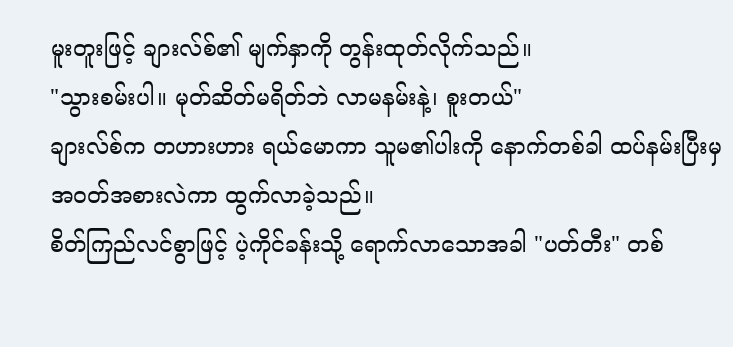မူးတူးဖြင့် ချားလ်စ်၏ မျက်နှာကို တွန်းထုတ်လိုက်သည်။
"သွားစမ်းပါ။ မုတ်ဆိတ်မရိတ်ဘဲ လာမနမ်းနဲ့၊ စူးတယ်"
ချားလ်စ်က တဟားဟား ရယ်မောကာ သူမ၏ပါးကို နောက်တစ်ခါ ထပ်နမ်းပြီးမှ အဝတ်အစားလဲကာ ထွက်လာခဲ့သည်။
စိတ်ကြည်လင်စွာဖြင့် ပဲ့ကိုင်ခန်းသို့ ရောက်လာသောအခါ "ပတ်တီး" တစ်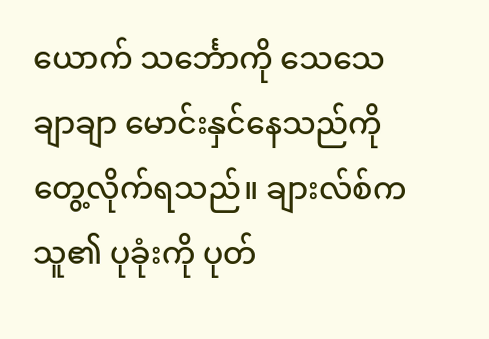ယောက် သင်္ဘောကို သေသေချာချာ မောင်းနှင်နေသည်ကို တွေ့လိုက်ရသည်။ ချားလ်စ်က သူ၏ ပုခုံးကို ပုတ်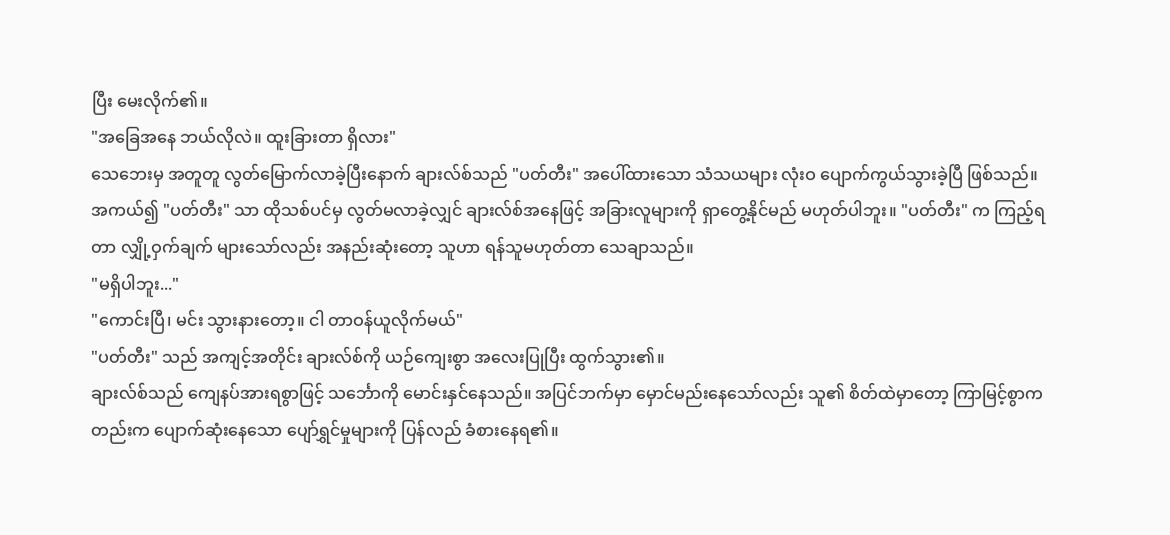ပြီး မေးလိုက်၏။
"အခြေအနေ ဘယ်လိုလဲ။ ထူးခြားတာ ရှိလား"
သေဘေးမှ အတူတူ လွတ်မြောက်လာခဲ့ပြီးနောက် ချားလ်စ်သည် "ပတ်တီး" အပေါ်ထားသော သံသယများ လုံးဝ ပျောက်ကွယ်သွားခဲ့ပြီ ဖြစ်သည်။
အကယ်၍ "ပတ်တီး" သာ ထိုသစ်ပင်မှ လွတ်မလာခဲ့လျှင် ချားလ်စ်အနေဖြင့် အခြားလူများကို ရှာတွေ့နိုင်မည် မဟုတ်ပါဘူး။ "ပတ်တီး" က ကြည့်ရတာ လျှို့ဝှက်ချက် များသော်လည်း အနည်းဆုံးတော့ သူဟာ ရန်သူမဟုတ်တာ သေချာသည်။
"မရှိပါဘူး..."
"ကောင်းပြီ၊ မင်း သွားနားတော့။ ငါ တာဝန်ယူလိုက်မယ်"
"ပတ်တီး" သည် အကျင့်အတိုင်း ချားလ်စ်ကို ယဉ်ကျေးစွာ အလေးပြုပြီး ထွက်သွား၏။
ချားလ်စ်သည် ကျေနပ်အားရစွာဖြင့် သင်္ဘောကို မောင်းနှင်နေသည်။ အပြင်ဘက်မှာ မှောင်မည်းနေသော်လည်း သူ၏ စိတ်ထဲမှာတော့ ကြာမြင့်စွာကတည်းက ပျောက်ဆုံးနေသော ပျော်ရွှင်မှုများကို ပြန်လည် ခံစားနေရ၏။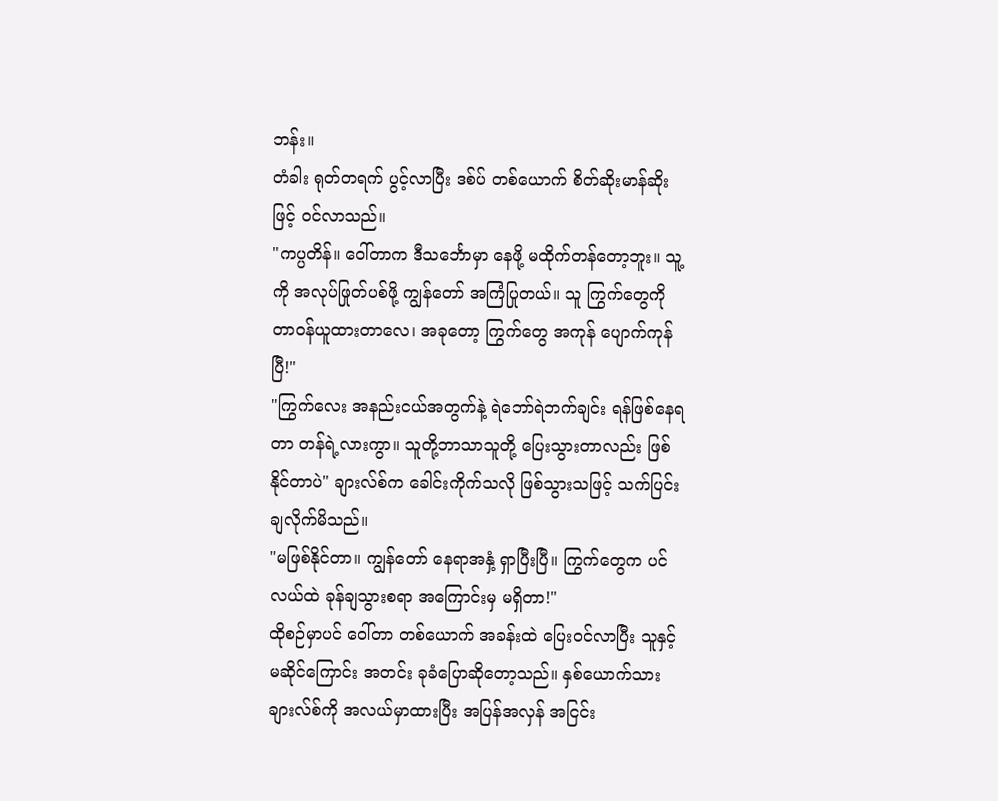ဘန်း။
တံခါး ရုတ်တရက် ပွင့်လာပြီး ဒစ်ပ် တစ်ယောက် စိတ်ဆိုးမာန်ဆိုးဖြင့် ဝင်လာသည်။
"ကပ္ပတိန်။ ဝေါ်တာက ဒီသင်္ဘောမှာ နေဖို့ မထိုက်တန်တော့ဘူး။ သူ့ကို အလုပ်ဖြုတ်ပစ်ဖို့ ကျွန်တော် အကြံပြုတယ်။ သူ ကြွက်တွေကို တာဝန်ယူထားတာလေ၊ အခုတော့ ကြွက်တွေ အကုန် ပျောက်ကုန်ပြီ!"
"ကြွက်လေး အနည်းငယ်အတွက်နဲ့ ရဲဘော်ရဲဘက်ချင်း ရန်ဖြစ်နေရတာ တန်ရဲ့လားကွာ။ သူတို့ဘာသာသူတို့ ပြေးသွားတာလည်း ဖြစ်နိုင်တာပဲ" ချားလ်စ်က ခေါင်းကိုက်သလို ဖြစ်သွားသဖြင့် သက်ပြင်းချလိုက်မိသည်။
"မဖြစ်နိုင်တာ။ ကျွန်တော် နေရာအနှံ့ ရှာပြီးပြီ။ ကြွက်တွေက ပင်လယ်ထဲ ခုန်ချသွားစရာ အကြောင်းမှ မရှိတာ!"
ထိုစဉ်မှာပင် ဝေါ်တာ တစ်ယောက် အခန်းထဲ ပြေးဝင်လာပြီး သူနှင့် မဆိုင်ကြောင်း အတင်း ခုခံပြောဆိုတော့သည်။ နှစ်ယောက်သား ချားလ်စ်ကို အလယ်မှာထားပြီး အပြန်အလှန် အငြင်း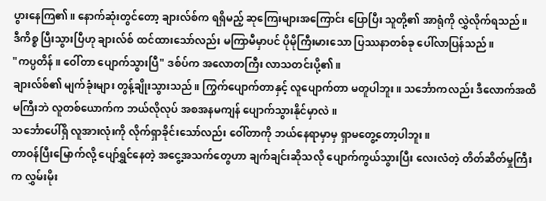ပွားနေကြ၏။ နောက်ဆုံးတွင်တော့ ချားလ်စ်က ရရှိမည့် ဆုကြေးများအကြောင်း ပြောပြီး သူတို့၏ အာရုံကို လွှဲလိုက်ရသည်။
ဒီကိစ္စ ပြီးသွားပြီဟု ချားလ်စ် ထင်ထားသော်လည်း မကြာမီမှာပင် ပိုမိုကြီးမားသော ပြဿနာတစ်ခု ပေါ်လာပြန်သည်။
"ကပ္ပတိန်။ ဝေါ်တာ ပျောက်သွားပြီ" ဒစ်ပ်က အလောတကြီး လာသတင်းပို့၏။
ချားလ်စ်၏ မျက်ခုံးများ တွန့်ချိုးသွားသည်။ ကြွက်ပျောက်တာနှင့် လူပျောက်တာ မတူပါဘူး။ သင်္ဘောကလည်း ဒီလောက်အထိ မကြီးဘဲ လူတစ်ယောက်က ဘယ်လိုလုပ် အစအနမကျန် ပျောက်သွားနိုင်မှာလဲ။
သင်္ဘောပေါ်ရှိ လူအားလုံးကို လိုက်ရှာခိုင်းသော်လည်း ဝေါ်တာကို ဘယ်နေရာမှာမှ ရှာမတွေ့တော့ပါဘူး။
တာဝန်ပြီးမြောက်လို့ ပျော်ရွှင်နေတဲ့ အငွေ့အသက်တွေဟာ ချက်ချင်းဆိုသလို ပျောက်ကွယ်သွားပြီး လေးလံတဲ့ တိတ်ဆိတ်မှုကြီးက လွှမ်းမိုး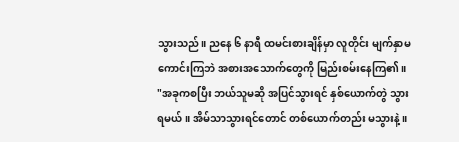သွားသည်။ ညနေ ၆ နာရီ ထမင်းစားချိန်မှာ လူတိုင်း မျက်နှာမကောင်းကြဘဲ အစားအသောက်တွေကို မြည်းစမ်းနေကြ၏။
"အခုကစပြီး ဘယ်သူမဆို အပြင်သွားရင် နှစ်ယောက်တွဲ သွားရမယ်။ အိမ်သာသွားရင်တောင် တစ်ယောက်တည်း မသွားနဲ့။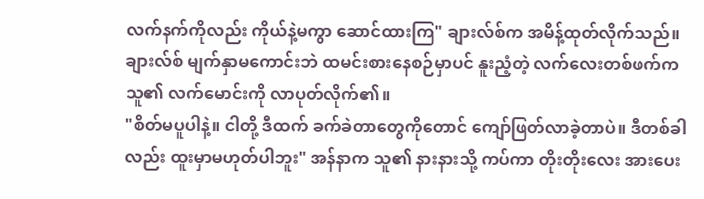လက်နက်ကိုလည်း ကိုယ်နဲ့မကွာ ဆောင်ထားကြ" ချားလ်စ်က အမိန့်ထုတ်လိုက်သည်။
ချားလ်စ် မျက်နှာမကောင်းဘဲ ထမင်းစားနေစဉ်မှာပင် နူးညံ့တဲ့ လက်လေးတစ်ဖက်က သူ၏ လက်မောင်းကို လာပုတ်လိုက်၏။
"စိတ်မပူပါနဲ့။ ငါတို့ ဒီထက် ခက်ခဲတာတွေကိုတောင် ကျော်ဖြတ်လာခဲ့တာပဲ။ ဒီတစ်ခါလည်း ထူးမှာမဟုတ်ပါဘူး" အန်နာက သူ၏ နားနားသို့ ကပ်ကာ တိုးတိုးလေး အားပေး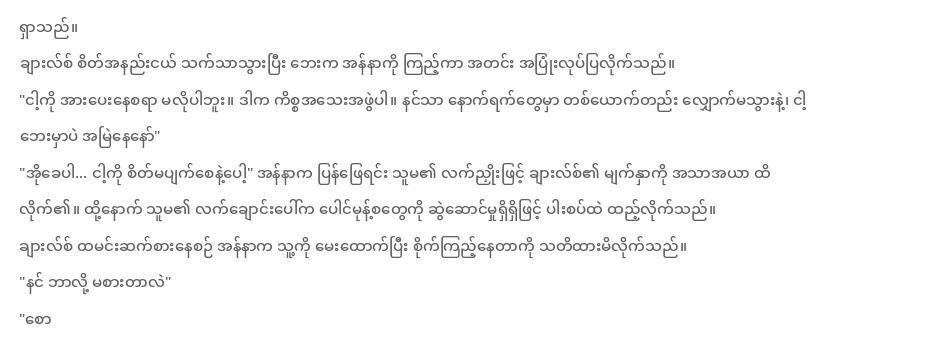ရှာသည်။
ချားလ်စ် စိတ်အနည်းငယ် သက်သာသွားပြီး ဘေးက အန်နာကို ကြည့်ကာ အတင်း အပြုံးလုပ်ပြလိုက်သည်။
"ငါ့ကို အားပေးနေစရာ မလိုပါဘူး။ ဒါက ကိစ္စအသေးအဖွဲပါ။ နင်သာ နောက်ရက်တွေမှာ တစ်ယောက်တည်း လျှောက်မသွားနဲ့၊ ငါ့ဘေးမှာပဲ အမြဲနေနော်"
"အိုခေပါ... ငါ့ကို စိတ်မပျက်စေနဲ့ပေါ့" အန်နာက ပြန်ဖြေရင်း သူမ၏ လက်ညှိုးဖြင့် ချားလ်စ်၏ မျက်နှာကို အသာအယာ ထိလိုက်၏။ ထို့နောက် သူမ၏ လက်ချောင်းပေါ်က ပေါင်မုန့်စတွေကို ဆွဲဆောင်မှုရှိရှိဖြင့် ပါးစပ်ထဲ ထည့်လိုက်သည်။
ချားလ်စ် ထမင်းဆက်စားနေစဉ် အန်နာက သူ့ကို မေးထောက်ပြီး စိုက်ကြည့်နေတာကို သတိထားမိလိုက်သည်။
"နင် ဘာလို့ မစားတာလဲ"
"စော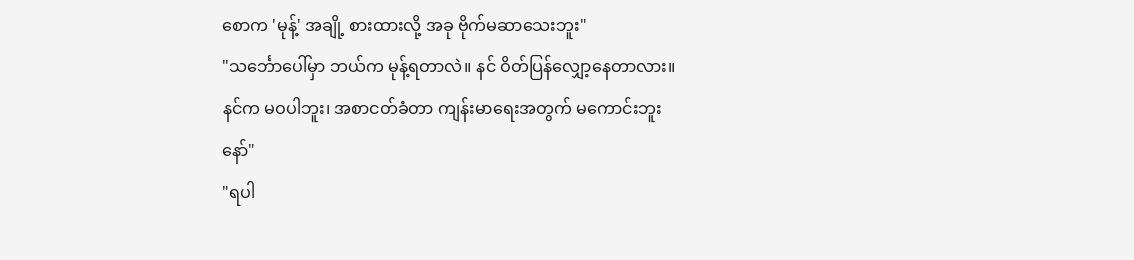စောက 'မုန့်' အချို့ စားထားလို့ အခု ဗိုက်မဆာသေးဘူး"
"သင်္ဘောပေါ်မှာ ဘယ်က မုန့်ရတာလဲ။ နင် ဝိတ်ပြန်လျှော့နေတာလား။ နင်က မဝပါဘူး၊ အစာငတ်ခံတာ ကျန်းမာရေးအတွက် မကောင်းဘူးနော်"
"ရပါ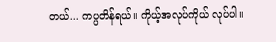တယ်... ကပ္ပတိန်ရယ်။ ကိုယ့်အလုပ်ကိုယ် လုပ်ပါ။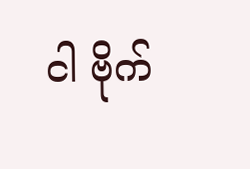ငါ ဗိုက်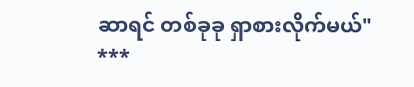ဆာရင် တစ်ခုခု ရှာစားလိုက်မယ်"
***